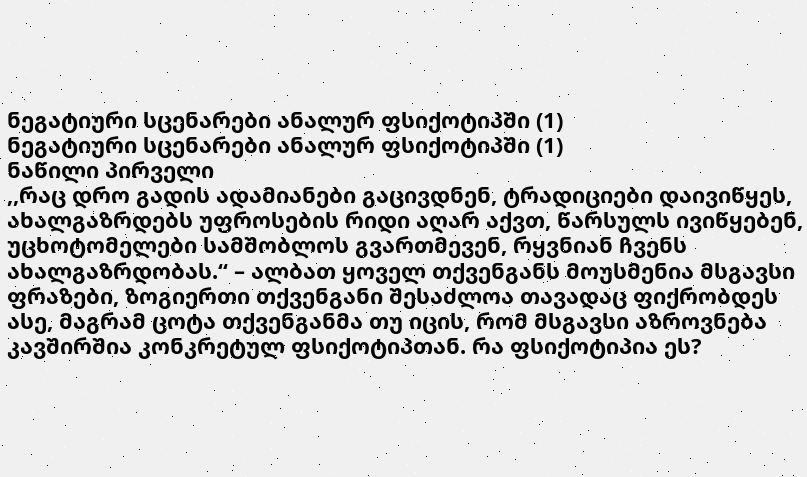ნეგატიური სცენარები ანალურ ფსიქოტიპში (1)
ნეგატიური სცენარები ანალურ ფსიქოტიპში (1)
ნაწილი პირველი
,,რაც დრო გადის ადამიანები გაცივდნენ, ტრადიციები დაივიწყეს, ახალგაზრდებს უფროსების რიდი აღარ აქვთ, წარსულს ივიწყებენ, უცხოტომელები სამშობლოს გვართმევენ, რყვნიან ჩვენს ახალგაზრდობას.“ – ალბათ ყოველ თქვენგანს მოუსმენია მსგავსი ფრაზები, ზოგიერთი თქვენგანი შესაძლოა თავადაც ფიქრობდეს ასე, მაგრამ ცოტა თქვენგანმა თუ იცის, რომ მსგავსი აზროვნება კავშირშია კონკრეტულ ფსიქოტიპთან. რა ფსიქოტიპია ეს?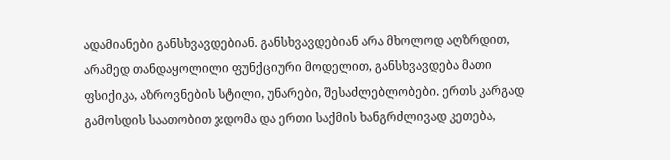ადამიანები განსხვავდებიან. განსხვავდებიან არა მხოლოდ აღზრდით, არამედ თანდაყოლილი ფუნქციური მოდელით, განსხვავდება მათი ფსიქიკა, აზროვნების სტილი, უნარები, შესაძლებლობები. ერთს კარგად გამოსდის საათობით ჯდომა და ერთი საქმის ხანგრძლივად კეთება,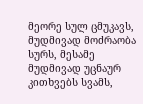მეორე სულ ცმუკავს, მუდმივად მოძრაობა სურს, მესამე მუდმივად უცნაურ კითხვებს სვამს,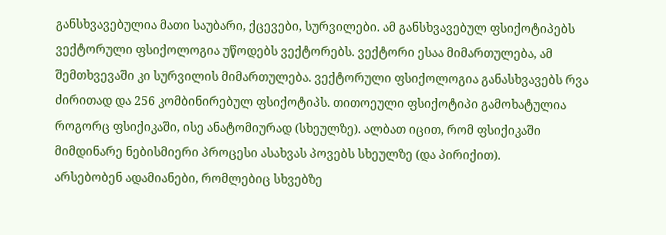განსხვავებულია მათი საუბარი, ქცევები, სურვილები. ამ განსხვავებულ ფსიქოტიპებს ვექტორული ფსიქოლოგია უწოდებს ვექტორებს. ვექტორი ესაა მიმართულება, ამ შემთხვევაში კი სურვილის მიმართულება. ვექტორული ფსიქოლოგია განასხვავებს რვა ძირითად და 256 კომბინირებულ ფსიქოტიპს. თითოეული ფსიქოტიპი გამოხატულია როგორც ფსიქიკაში, ისე ანატომიურად (სხეულზე). ალბათ იცით, რომ ფსიქიკაში მიმდინარე ნებისმიერი პროცესი ასახვას პოვებს სხეულზე (და პირიქით).
არსებობენ ადამიანები, რომლებიც სხვებზე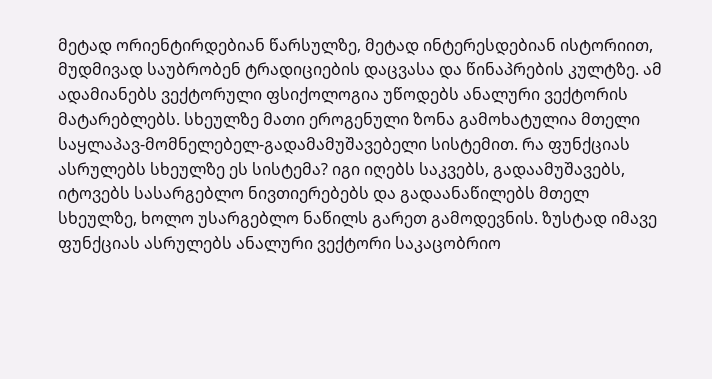მეტად ორიენტირდებიან წარსულზე, მეტად ინტერესდებიან ისტორიით, მუდმივად საუბრობენ ტრადიციების დაცვასა და წინაპრების კულტზე. ამ ადამიანებს ვექტორული ფსიქოლოგია უწოდებს ანალური ვექტორის მატარებლებს. სხეულზე მათი ეროგენული ზონა გამოხატულია მთელი საყლაპავ-მომნელებელ-გადამამუშავებელი სისტემით. რა ფუნქციას ასრულებს სხეულზე ეს სისტემა? იგი იღებს საკვებს, გადაამუშავებს, იტოვებს სასარგებლო ნივთიერებებს და გადაანაწილებს მთელ სხეულზე, ხოლო უსარგებლო ნაწილს გარეთ გამოდევნის. ზუსტად იმავე ფუნქციას ასრულებს ანალური ვექტორი საკაცობრიო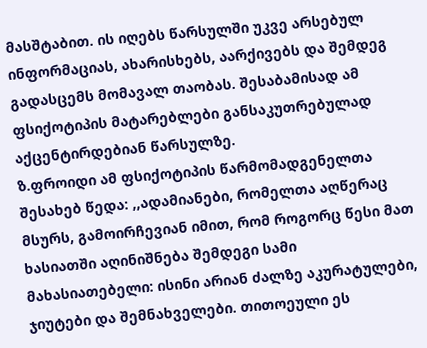მასშტაბით. ის იღებს წარსულში უკვე არსებულ ინფორმაციას, ახარისხებს, აარქივებს და შემდეგ გადასცემს მომავალ თაობას. შესაბამისად ამ ფსიქოტიპის მატარებლები განსაკუთრებულად აქცენტირდებიან წარსულზე.
ზ.ფროიდი ამ ფსიქოტიპის წარმომადგენელთა შესახებ წედა: ,,ადამიანები, რომელთა აღწერაც მსურს, გამოირჩევიან იმით, რომ როგორც წესი მათ ხასიათში აღინიშნება შემდეგი სამი მახასიათებელი: ისინი არიან ძალზე აკურატულები, ჯიუტები და შემნახველები. თითოეული ეს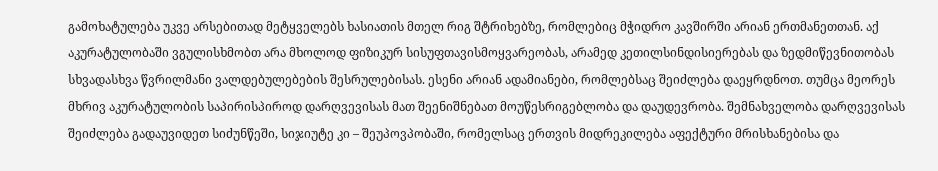გამოხატულება უკვე არსებითად მეტყველებს ხასიათის მთელ რიგ შტრიხებზე, რომლებიც მჭიდრო კავშირში არიან ერთმანეთთან. აქ აკურატულობაში ვგულისხმობთ არა მხოლოდ ფიზიკურ სისუფთავისმოყვარეობას, არამედ კეთილსინდისიერებას და ზედმიწევნითობას სხვადასხვა წვრილმანი ვალდებულებების შესრულებისას. ესენი არიან ადამიანები, რომლებსაც შეიძლება დაეყრდნოთ. თუმცა მეორეს მხრივ აკურატულობის საპირისპიროდ დარღვევისას მათ შეენიშნებათ მოუწესრიგებლობა და დაუდევრობა. შემნახველობა დარღვევისას შეიძლება გადაუვიდეთ სიძუნწეში, სიჯიუტე კი – შეუპოვპობაში, რომელსაც ერთვის მიდრეკილება აფექტური მრისხანებისა და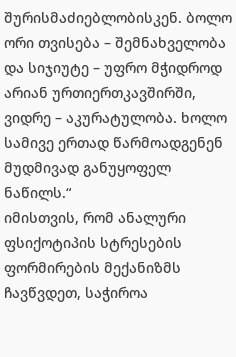შურისმაძიებლობისკენ. ბოლო ორი თვისება – შემნახველობა და სიჯიუტე – უფრო მჭიდროდ არიან ურთიერთკავშირში, ვიდრე – აკურატულობა. ხოლო სამივე ერთად წარმოადგენენ მუდმივად განუყოფელ ნაწილს.“
იმისთვის, რომ ანალური ფსიქოტიპის სტრესების ფორმირების მექანიზმს ჩავწვდეთ, საჭიროა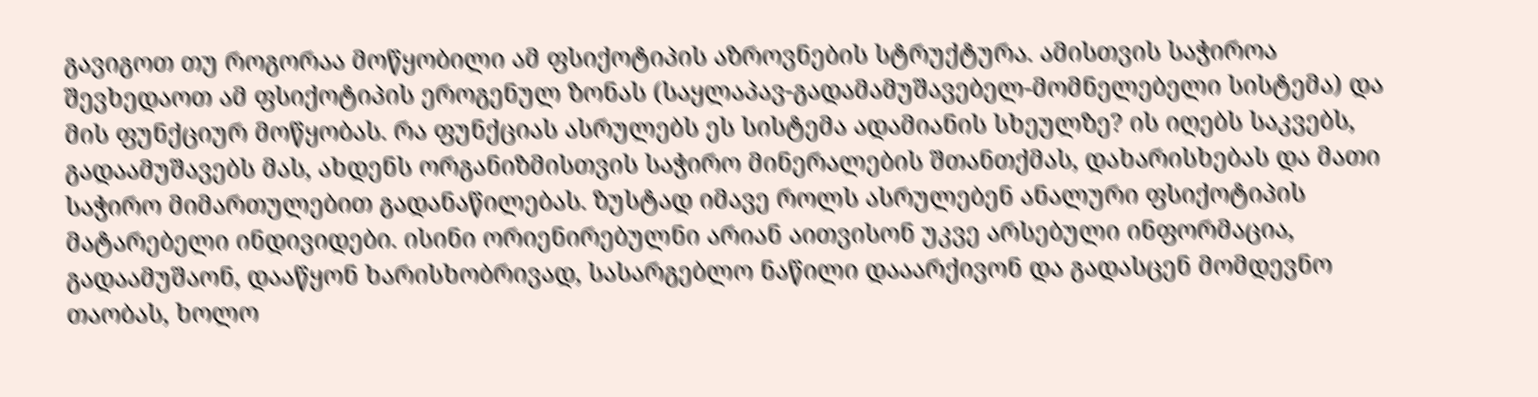გავიგოთ თუ როგორაა მოწყობილი ამ ფსიქოტიპის აზროვნების სტრუქტურა. ამისთვის საჭიროა შევხედაოთ ამ ფსიქოტიპის ეროგენულ ზონას (საყლაპავ-გადამამუშავებელ-მომნელებელი სისტემა) და მის ფუნქციურ მოწყობას. რა ფუნქციას ასრულებს ეს სისტემა ადამიანის სხეულზე? ის იღებს საკვებს, გადაამუშავებს მას, ახდენს ორგანიზმისთვის საჭირო მინერალების შთანთქმას, დახარისხებას და მათი საჭირო მიმართულებით გადანაწილებას. ზუსტად იმავე როლს ასრულებენ ანალური ფსიქოტიპის მატარებელი ინდივიდები. ისინი ორიენირებულნი არიან აითვისონ უკვე არსებული ინფორმაცია, გადაამუშაონ, დააწყონ ხარისხობრივად, სასარგებლო ნაწილი დააარქივონ და გადასცენ მომდევნო თაობას, ხოლო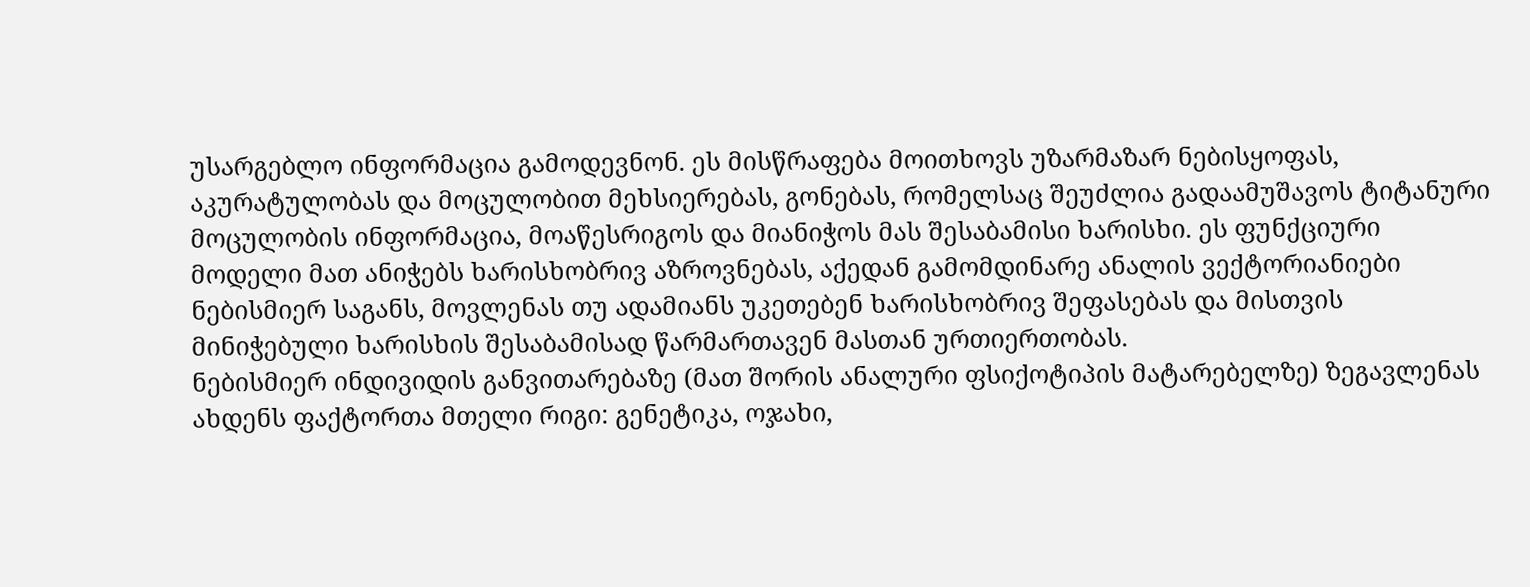უსარგებლო ინფორმაცია გამოდევნონ. ეს მისწრაფება მოითხოვს უზარმაზარ ნებისყოფას, აკურატულობას და მოცულობით მეხსიერებას, გონებას, რომელსაც შეუძლია გადაამუშავოს ტიტანური მოცულობის ინფორმაცია, მოაწესრიგოს და მიანიჭოს მას შესაბამისი ხარისხი. ეს ფუნქციური მოდელი მათ ანიჭებს ხარისხობრივ აზროვნებას, აქედან გამომდინარე ანალის ვექტორიანიები ნებისმიერ საგანს, მოვლენას თუ ადამიანს უკეთებენ ხარისხობრივ შეფასებას და მისთვის მინიჭებული ხარისხის შესაბამისად წარმართავენ მასთან ურთიერთობას.
ნებისმიერ ინდივიდის განვითარებაზე (მათ შორის ანალური ფსიქოტიპის მატარებელზე) ზეგავლენას ახდენს ფაქტორთა მთელი რიგი: გენეტიკა, ოჯახი,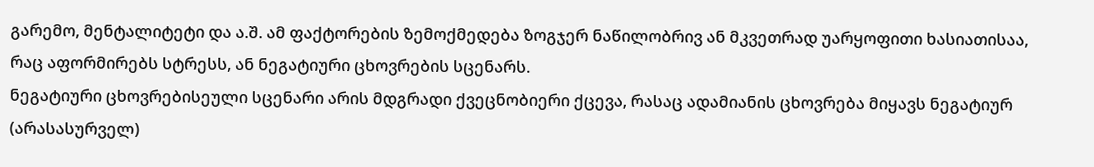გარემო, მენტალიტეტი და ა.შ. ამ ფაქტორების ზემოქმედება ზოგჯერ ნაწილობრივ ან მკვეთრად უარყოფითი ხასიათისაა, რაც აფორმირებს სტრესს, ან ნეგატიური ცხოვრების სცენარს.
ნეგატიური ცხოვრებისეული სცენარი არის მდგრადი ქვეცნობიერი ქცევა, რასაც ადამიანის ცხოვრება მიყავს ნეგატიურ (არასასურველ)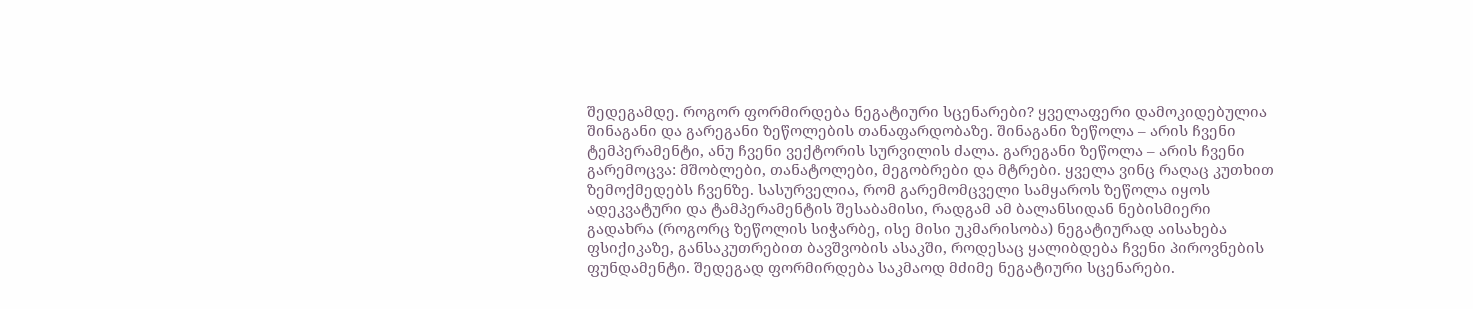შედეგამდე. როგორ ფორმირდება ნეგატიური სცენარები? ყველაფერი დამოკიდებულია შინაგანი და გარეგანი ზეწოლების თანაფარდობაზე. შინაგანი ზეწოლა – არის ჩვენი ტემპერამენტი, ანუ ჩვენი ვექტორის სურვილის ძალა. გარეგანი ზეწოლა – არის ჩვენი გარემოცვა: მშობლები, თანატოლები, მეგობრები და მტრები. ყველა ვინც რაღაც კუთხით ზემოქმედებს ჩვენზე. სასურველია, რომ გარემომცველი სამყაროს ზეწოლა იყოს ადეკვატური და ტამპერამენტის შესაბამისი, რადგამ ამ ბალანსიდან ნებისმიერი გადახრა (როგორც ზეწოლის სიჭარბე, ისე მისი უკმარისობა) ნეგატიურად აისახება ფსიქიკაზე, განსაკუთრებით ბავშვობის ასაკში, როდესაც ყალიბდება ჩვენი პიროვნების ფუნდამენტი. შედეგად ფორმირდება საკმაოდ მძიმე ნეგატიური სცენარები.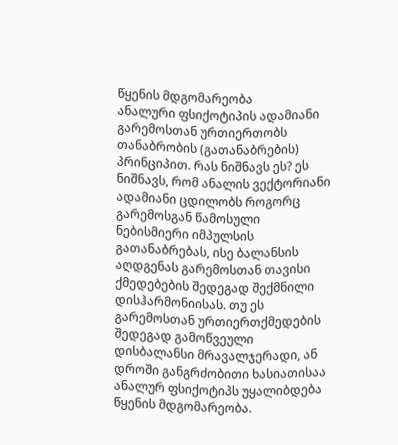წყენის მდგომარეობა
ანალური ფსიქოტიპის ადამიანი გარემოსთან ურთიერთობს თანაბრობის (გათანაბრების) პრინციპით. რას ნიშნავს ეს? ეს ნიშნავს, რომ ანალის ვექტორიანი ადამიანი ცდილობს როგორც გარემოსგან წამოსული ნებისმიერი იმპულსის გათანაბრებას, ისე ბალანსის აღდგენას გარემოსთან თავისი ქმედებების შედეგად შექმნილი დისჰარმონიისას. თუ ეს გარემოსთან ურთიერთქმედების შედეგად გამოწვეული დისბალანსი მრავალჯერადი, ან დროში განგრძობითი ხასიათისაა ანალურ ფსიქოტიპს უყალიბდება წყენის მდგომარეობა.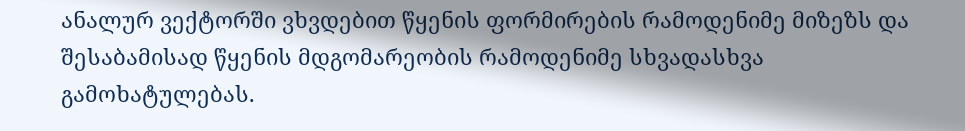ანალურ ვექტორში ვხვდებით წყენის ფორმირების რამოდენიმე მიზეზს და შესაბამისად წყენის მდგომარეობის რამოდენიმე სხვადასხვა გამოხატულებას.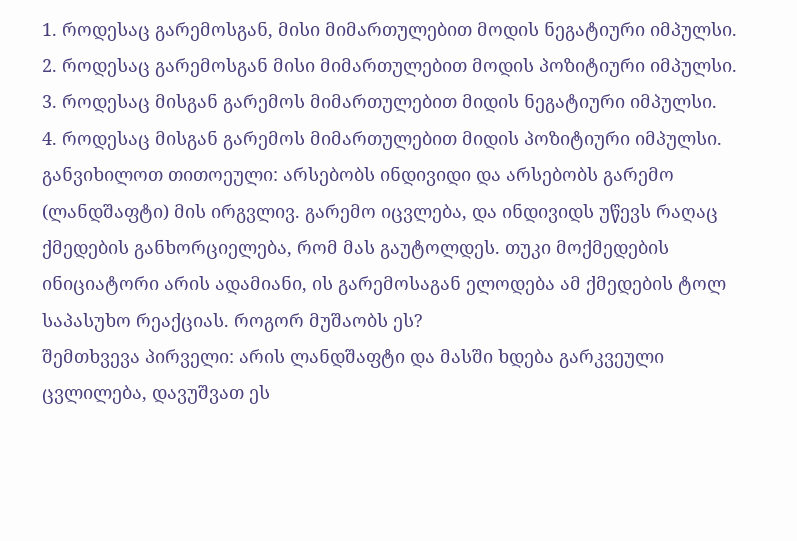1. როდესაც გარემოსგან, მისი მიმართულებით მოდის ნეგატიური იმპულსი.
2. როდესაც გარემოსგან მისი მიმართულებით მოდის პოზიტიური იმპულსი.
3. როდესაც მისგან გარემოს მიმართულებით მიდის ნეგატიური იმპულსი.
4. როდესაც მისგან გარემოს მიმართულებით მიდის პოზიტიური იმპულსი.
განვიხილოთ თითოეული: არსებობს ინდივიდი და არსებობს გარემო (ლანდშაფტი) მის ირგვლივ. გარემო იცვლება, და ინდივიდს უწევს რაღაც ქმედების განხორციელება, რომ მას გაუტოლდეს. თუკი მოქმედების ინიციატორი არის ადამიანი, ის გარემოსაგან ელოდება ამ ქმედების ტოლ საპასუხო რეაქციას. როგორ მუშაობს ეს?
შემთხვევა პირველი: არის ლანდშაფტი და მასში ხდება გარკვეული ცვლილება, დავუშვათ ეს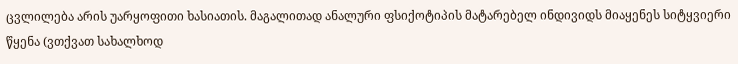ცვლილება არის უარყოფითი ხასიათის. მაგალითად ანალური ფსიქოტიპის მატარებელ ინდივიდს მიაყენეს სიტყვიერი წყენა (ვთქვათ სახალხოდ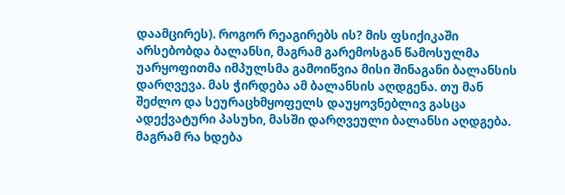დაამცირეს). როგორ რეაგირებს ის? მის ფსიქიკაში არსებობდა ბალანსი, მაგრამ გარემოსგან წამოსულმა უარყოფითმა იმპულსმა გამოიწვია მისი შინაგანი ბალანსის დარღვევა. მას ჭირდება ამ ბალანსის აღდგენა. თუ მან შეძლო და სეურაცხმყოფელს დაუყოვნებლივ გასცა ადექვატური პასუხი, მასში დარღვეული ბალანსი აღდგება. მაგრამ რა ხდება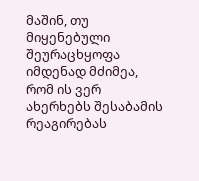მაშინ, თუ მიყენებული შეურაცხყოფა იმდენად მძიმეა, რომ ის ვერ ახერხებს შესაბამის რეაგირებას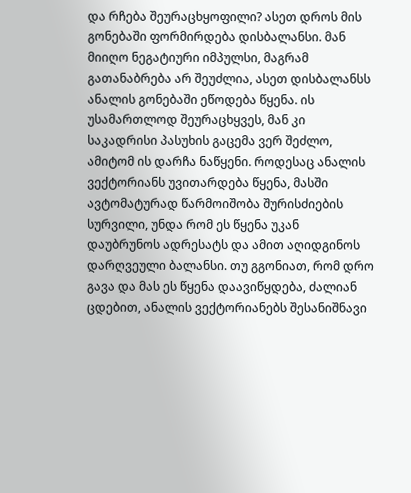და რჩება შეურაცხყოფილი? ასეთ დროს მის გონებაში ფორმირდება დისბალანსი. მან მიიღო ნეგატიური იმპულსი, მაგრამ გათანაბრება არ შეუძლია, ასეთ დისბალანსს ანალის გონებაში ეწოდება წყენა. ის უსამართლოდ შეურაცხყვეს, მან კი საკადრისი პასუხის გაცემა ვერ შეძლო, ამიტომ ის დარჩა ნაწყენი. როდესაც ანალის ვექტორიანს უვითარდება წყენა, მასში ავტომატურად წარმოიშობა შურისძიების სურვილი, უნდა რომ ეს წყენა უკან დაუბრუნოს ადრესატს და ამით აღიდგინოს დარღვეული ბალანსი. თუ გგონიათ, რომ დრო გავა და მას ეს წყენა დაავიწყდება, ძალიან ცდებით, ანალის ვექტორიანებს შესანიშნავი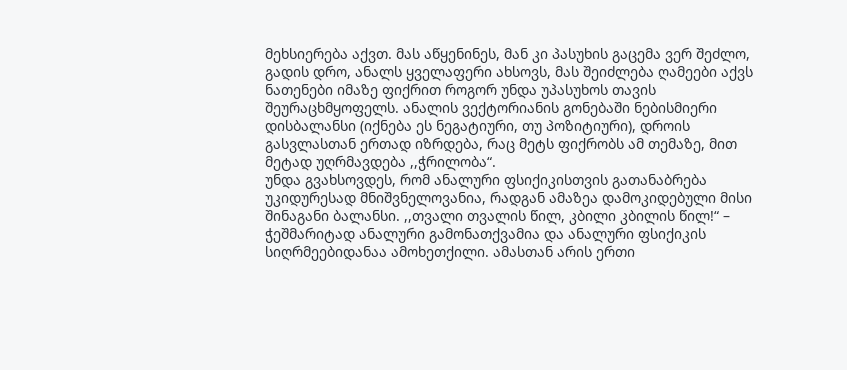მეხსიერება აქვთ. მას აწყენინეს, მან კი პასუხის გაცემა ვერ შეძლო, გადის დრო, ანალს ყველაფერი ახსოვს, მას შეიძლება ღამეები აქვს ნათენები იმაზე ფიქრით როგორ უნდა უპასუხოს თავის შეურაცხმყოფელს. ანალის ვექტორიანის გონებაში ნებისმიერი დისბალანსი (იქნება ეს ნეგატიური, თუ პოზიტიური), დროის გასვლასთან ერთად იზრდება, რაც მეტს ფიქრობს ამ თემაზე, მით მეტად უღრმავდება ,,ჭრილობა“.
უნდა გვახსოვდეს, რომ ანალური ფსიქიკისთვის გათანაბრება უკიდურესად მნიშვნელოვანია, რადგან ამაზეა დამოკიდებული მისი შინაგანი ბალანსი. ,,თვალი თვალის წილ, კბილი კბილის წილ!“ – ჭეშმარიტად ანალური გამონათქვამია და ანალური ფსიქიკის სიღრმეებიდანაა ამოხეთქილი. ამასთან არის ერთი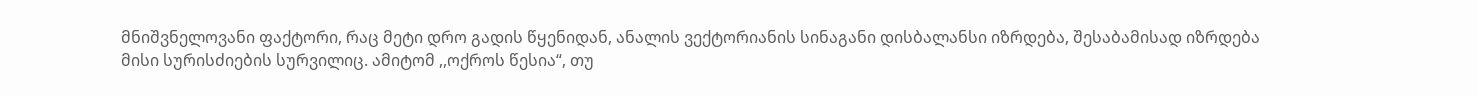მნიშვნელოვანი ფაქტორი, რაც მეტი დრო გადის წყენიდან, ანალის ვექტორიანის სინაგანი დისბალანსი იზრდება, შესაბამისად იზრდება მისი სურისძიების სურვილიც. ამიტომ ,,ოქროს წესია“, თუ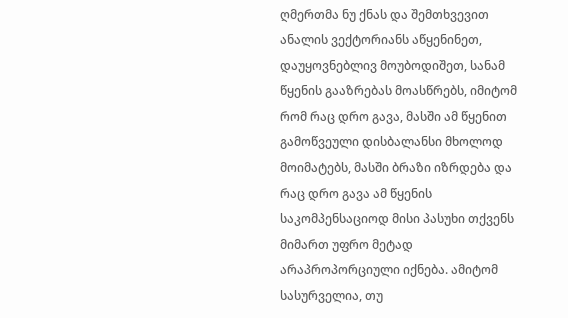ღმერთმა ნუ ქნას და შემთხვევით ანალის ვექტორიანს აწყენინეთ, დაუყოვნებლივ მოუბოდიშეთ, სანამ წყენის გააზრებას მოასწრებს, იმიტომ რომ რაც დრო გავა, მასში ამ წყენით გამოწვეული დისბალანსი მხოლოდ მოიმატებს, მასში ბრაზი იზრდება და რაც დრო გავა ამ წყენის საკომპენსაციოდ მისი პასუხი თქვენს მიმართ უფრო მეტად არაპროპორციული იქნება. ამიტომ სასურველია, თუ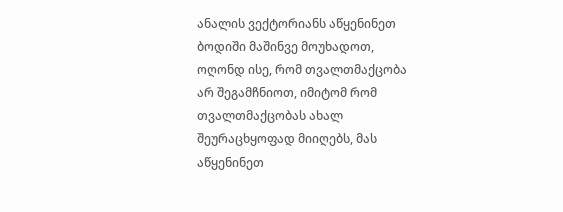ანალის ვექტორიანს აწყენინეთ ბოდიში მაშინვე მოუხადოთ, ოღონდ ისე, რომ თვალთმაქცობა არ შეგამჩნიოთ, იმიტომ რომ თვალთმაქცობას ახალ შეურაცხყოფად მიიღებს, მას აწყენინეთ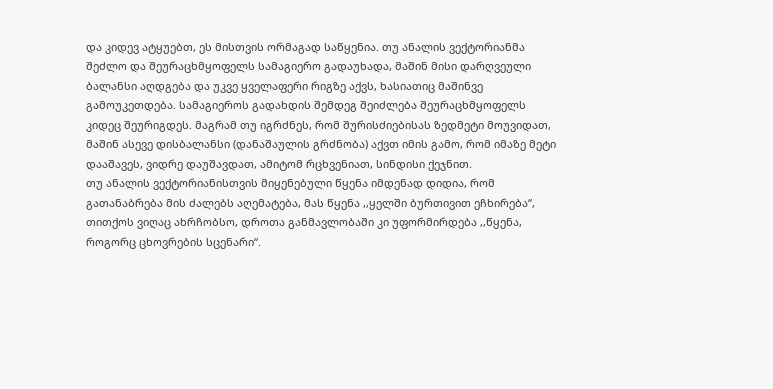და კიდევ ატყუებთ, ეს მისთვის ორმაგად საწყენია. თუ ანალის ვექტორიანმა შეძლო და შეურაცხმყოფელს სამაგიერო გადაუხადა, მაშინ მისი დარღვეული ბალანსი აღდგება და უკვე ყველაფერი რიგზე აქვს, ხასიათიც მაშინვე გამოუკეთდება. სამაგიეროს გადახდის შემდეგ შეიძლება შეურაცხმყოფელს კიდეც შეურიგდეს. მაგრამ თუ იგრძნეს, რომ შურისძიებისას ზედმეტი მოუვიდათ, მაშინ ასევე დისბალანსი (დანაშაულის გრძნობა) აქვთ იმის გამო, რომ იმაზე მეტი დააშავეს, ვიდრე დაუშავდათ, ამიტომ რცხვენიათ, სინდისი ქეჯნით.
თუ ანალის ვექტორიანისთვის მიყენებული წყენა იმდენად დიდია, რომ გათანაბრება მის ძალებს აღემატება, მას წყენა ,,ყელში ბურთივით ეჩხირება“, თითქოს ვიღაც ახრჩობსო, დროთა განმავლობაში კი უფორმირდება ,,წყენა, როგორც ცხოვრების სცენარი“.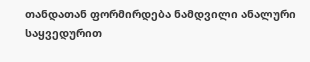თანდათან ფორმირდება ნამდვილი ანალური საყვედურით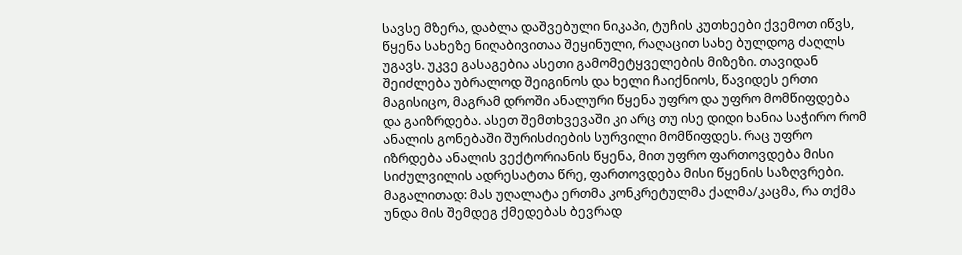სავსე მზერა, დაბლა დაშვებული ნიკაპი, ტუჩის კუთხეები ქვემოთ იწვს, წყენა სახეზე ნიღაბივითაა შეყინული, რაღაცით სახე ბულდოგ ძაღლს უგავს. უკვე გასაგებია ასეთი გამომეტყველების მიზეზი. თავიდან შეიძლება უბრალოდ შეიგინოს და ხელი ჩაიქნიოს, წავიდეს ერთი მაგისიცო, მაგრამ დროში ანალური წყენა უფრო და უფრო მომწიფდება და გაიზრდება. ასეთ შემთხვევაში კი არც თუ ისე დიდი ხანია საჭირო რომ ანალის გონებაში შურისძიების სურვილი მომწიფდეს. რაც უფრო იზრდება ანალის ვექტორიანის წყენა, მით უფრო ფართოვდება მისი სიძულვილის ადრესატთა წრე, ფართოვდება მისი წყენის საზღვრები. მაგალითად: მას უღალატა ერთმა კონკრეტულმა ქალმა/კაცმა, რა თქმა უნდა მის შემდეგ ქმედებას ბევრად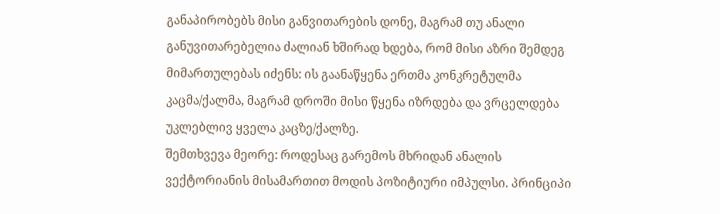განაპირობებს მისი განვითარების დონე, მაგრამ თუ ანალი განუვითარებელია ძალიან ხშირად ხდება, რომ მისი აზრი შემდეგ მიმართულებას იძენს: ის გაანაწყენა ერთმა კონკრეტულმა კაცმა/ქალმა, მაგრამ დროში მისი წყენა იზრდება და ვრცელდება უკლებლივ ყველა კაცზე/ქალზე.
შემთხვევა მეორე: როდესაც გარემოს მხრიდან ანალის ვექტორიანის მისამართით მოდის პოზიტიური იმპულსი. პრინციპი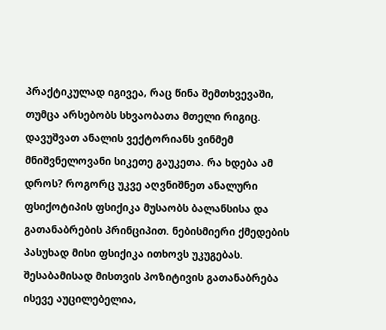პრაქტიკულად იგივეა, რაც წინა შემთხვევაში, თუმცა არსებობს სხვაობათა მთელი რიგიც. დავუშვათ ანალის ვექტორიანს ვინმემ მნიშვნელოვანი სიკეთე გაუკეთა. რა ხდება ამ დროს? როგორც უკვე აღვნიშნეთ ანალური ფსიქოტიპის ფსიქიკა მუსაობს ბალანსისა და გათანაბრების პრინციპით. ნებისმიერი ქმედების პასუხად მისი ფსიქიკა ითხოვს უკუგებას. შესაბამისად მისთვის პოზიტივის გათანაბრება ისევე აუცილებელია,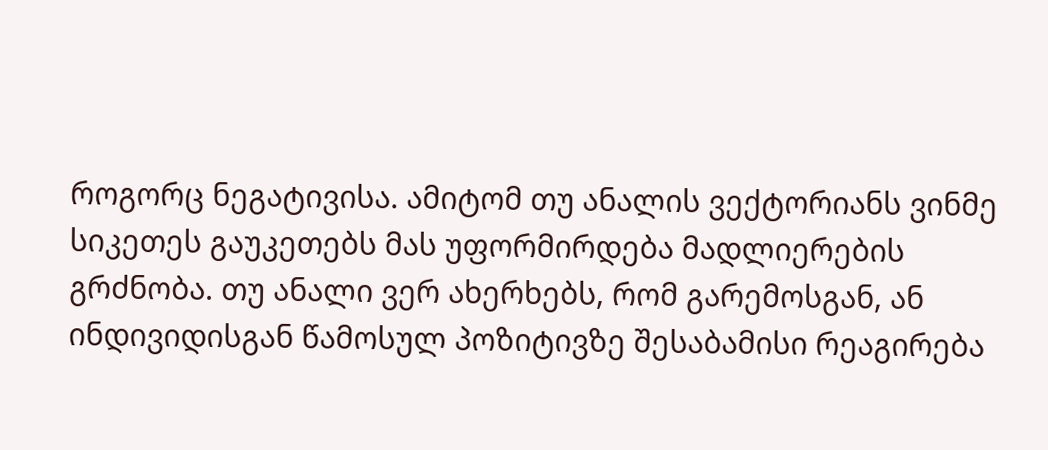როგორც ნეგატივისა. ამიტომ თუ ანალის ვექტორიანს ვინმე სიკეთეს გაუკეთებს მას უფორმირდება მადლიერების გრძნობა. თუ ანალი ვერ ახერხებს, რომ გარემოსგან, ან ინდივიდისგან წამოსულ პოზიტივზე შესაბამისი რეაგირება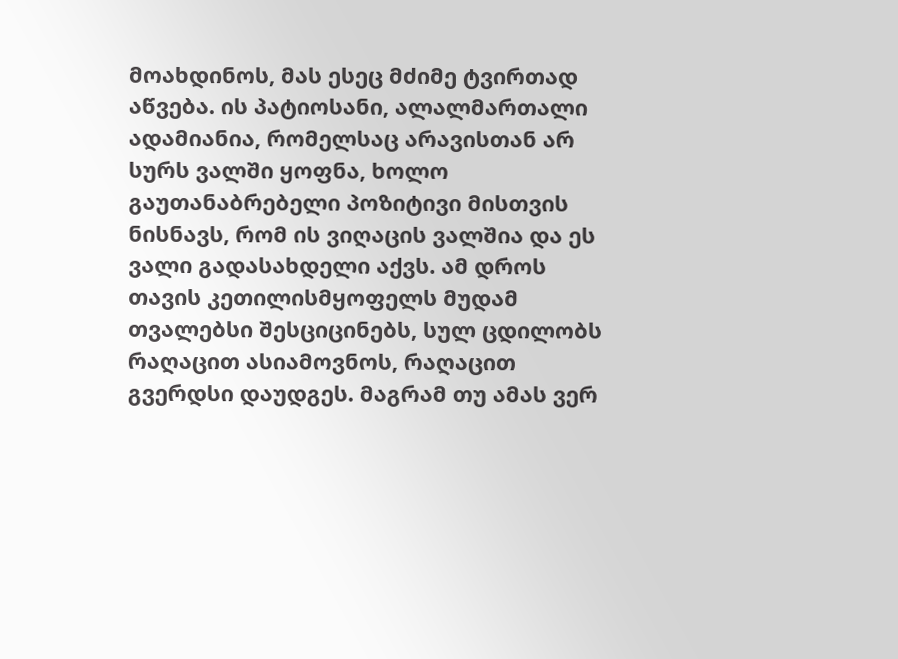მოახდინოს, მას ესეც მძიმე ტვირთად აწვება. ის პატიოსანი, ალალმართალი ადამიანია, რომელსაც არავისთან არ სურს ვალში ყოფნა, ხოლო გაუთანაბრებელი პოზიტივი მისთვის ნისნავს, რომ ის ვიღაცის ვალშია და ეს ვალი გადასახდელი აქვს. ამ დროს თავის კეთილისმყოფელს მუდამ თვალებსი შესციცინებს, სულ ცდილობს რაღაცით ასიამოვნოს, რაღაცით გვერდსი დაუდგეს. მაგრამ თუ ამას ვერ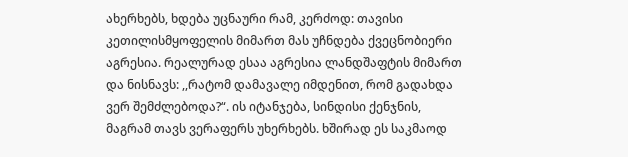ახერხებს, ხდება უცნაური რამ, კერძოდ: თავისი კეთილისმყოფელის მიმართ მას უჩნდება ქვეცნობიერი აგრესია. რეალურად ესაა აგრესია ლანდშაფტის მიმართ და ნისნავს: ,,რატომ დამავალე იმდენით, რომ გადახდა ვერ შემძლებოდა?“. ის იტანჯება, სინდისი ქენჯნის, მაგრამ თავს ვერაფერს უხერხებს. ხშირად ეს საკმაოდ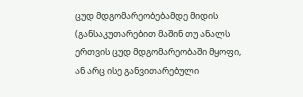ცუდ მდგომარეობებამდე მიდის (განსაკუთარებით მაშინ თუ ანალს ერთვის ცუდ მდგომარეობაში მყოფი, ან არც ისე განვითარებული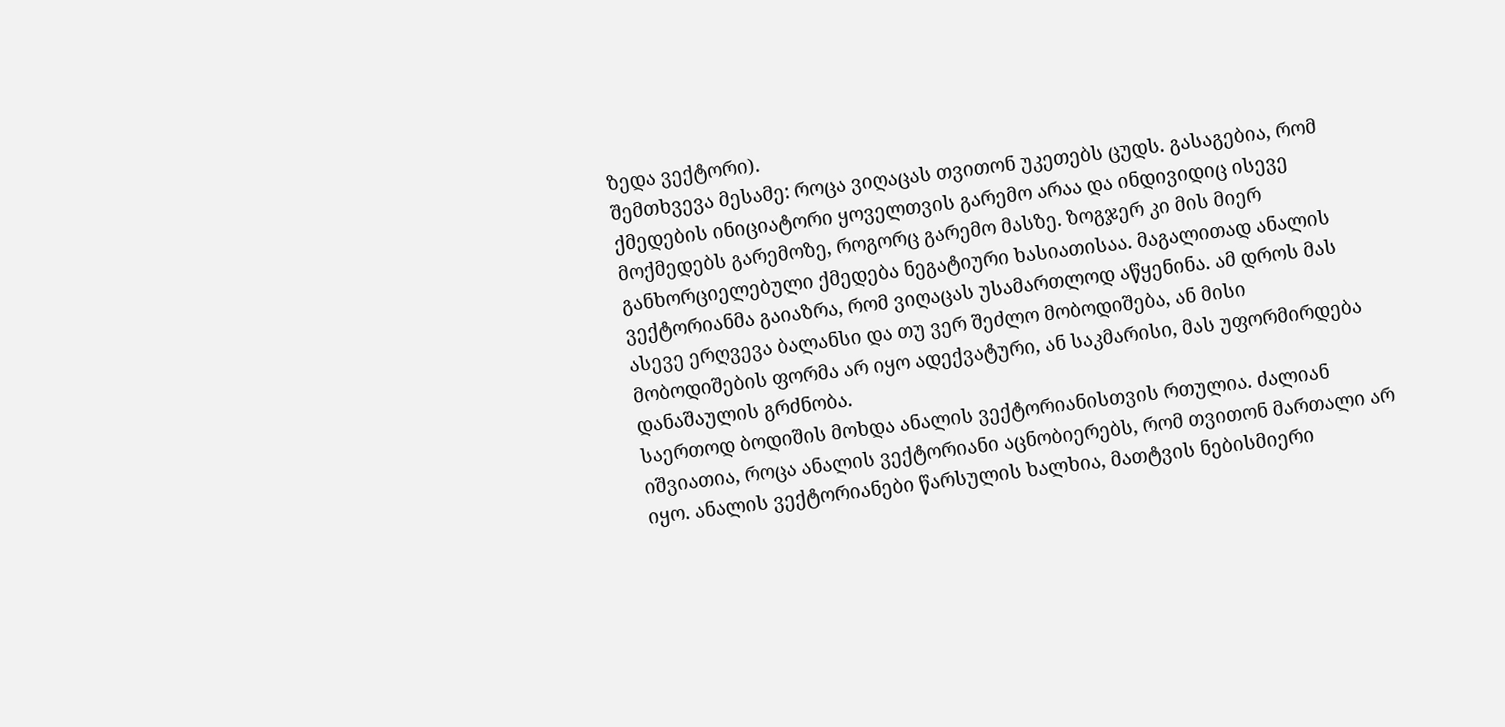ზედა ვექტორი).
შემთხვევა მესამე: როცა ვიღაცას თვითონ უკეთებს ცუდს. გასაგებია, რომ ქმედების ინიციატორი ყოველთვის გარემო არაა და ინდივიდიც ისევე მოქმედებს გარემოზე, როგორც გარემო მასზე. ზოგჯერ კი მის მიერ განხორციელებული ქმედება ნეგატიური ხასიათისაა. მაგალითად ანალის ვექტორიანმა გაიაზრა, რომ ვიღაცას უსამართლოდ აწყენინა. ამ დროს მას ასევე ერღვევა ბალანსი და თუ ვერ შეძლო მობოდიშება, ან მისი მობოდიშების ფორმა არ იყო ადექვატური, ან საკმარისი, მას უფორმირდება დანაშაულის გრძნობა.
საერთოდ ბოდიშის მოხდა ანალის ვექტორიანისთვის რთულია. ძალიან იშვიათია, როცა ანალის ვექტორიანი აცნობიერებს, რომ თვითონ მართალი არ იყო. ანალის ვექტორიანები წარსულის ხალხია, მათტვის ნებისმიერი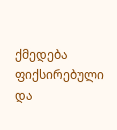ქმედება ფიქსირებული და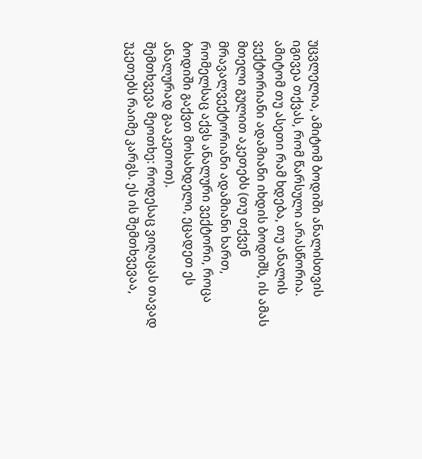უცვლელია, ამიტომ ბოდიში ანალისთვის იგივეა თქვას, რომ წარსული არასწორია. ამიტომ თუ ასეთი რამ ხდება, თუ ანალის ვექტორიანი ადამიანი იხდის ბოდიშს, ის ამას მთელი გულით აკეთებს (თუ თქვენ მრავალვექტორიანი ადამიანი ხართ, რომელსაც აქვს ანალური ვექტორი, როცა ბოდიში გაქვთ მოსახდელი, ეცადეთ ეს ანალურად გააკეთოთ).
შემთხვევა მეოთხე: როდესაც ვიღაცას თავად უკეთებს რაიმე კარგს. ეს ის შემთხვევაა,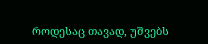როდესაც თავად, უშვებს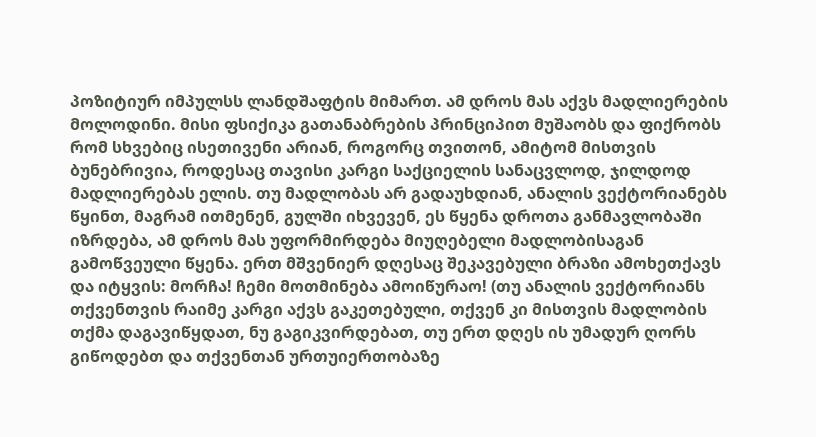პოზიტიურ იმპულსს ლანდშაფტის მიმართ. ამ დროს მას აქვს მადლიერების მოლოდინი. მისი ფსიქიკა გათანაბრების პრინციპით მუშაობს და ფიქრობს რომ სხვებიც ისეთივენი არიან, როგორც თვითონ, ამიტომ მისთვის ბუნებრივია, როდესაც თავისი კარგი საქციელის სანაცვლოდ, ჯილდოდ მადლიერებას ელის. თუ მადლობას არ გადაუხდიან, ანალის ვექტორიანებს წყინთ, მაგრამ ითმენენ, გულში იხვევენ, ეს წყენა დროთა განმავლობაში იზრდება, ამ დროს მას უფორმირდება მიუღებელი მადლობისაგან გამოწვეული წყენა. ერთ მშვენიერ დღესაც შეკავებული ბრაზი ამოხეთქავს და იტყვის: მორჩა! ჩემი მოთმინება ამოიწურაო! (თუ ანალის ვექტორიანს თქვენთვის რაიმე კარგი აქვს გაკეთებული, თქვენ კი მისთვის მადლობის თქმა დაგავიწყდათ, ნუ გაგიკვირდებათ, თუ ერთ დღეს ის უმადურ ღორს გიწოდებთ და თქვენთან ურთუიერთობაზე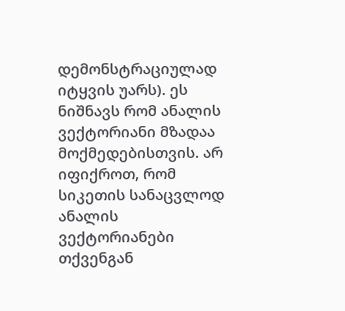დემონსტრაციულად იტყვის უარს). ეს ნიშნავს რომ ანალის ვექტორიანი მზადაა მოქმედებისთვის. არ იფიქროთ, რომ სიკეთის სანაცვლოდ ანალის ვექტორიანები თქვენგან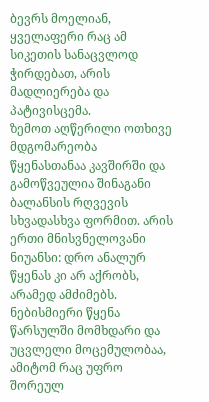ბევრს მოელიან, ყველაფერი რაც ამ სიკეთის სანაცვლოდ ჭირდებათ, არის მადლიერება და პატივისცემა.
ზემოთ აღწერილი ოთხივე მდგომარეობა წყენასთანაა კავშირში და გამოწვეულია შინაგანი ბალანსის რღვევის სხვადასხვა ფორმით. არის ერთი მნისვნელოვანი ნიუანსი: დრო ანალურ წყენას კი არ აქრობს, არამედ ამძიმებს. ნებისმიერი წყენა წარსულში მომხდარი და უცვლელი მოცემულობაა, ამიტომ რაც უფრო შორეულ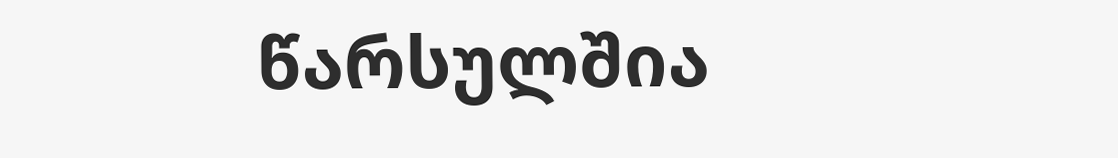წარსულშია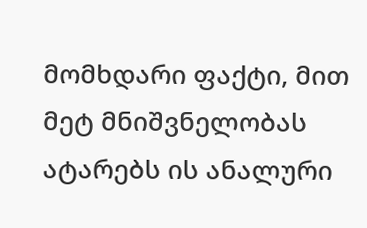მომხდარი ფაქტი, მით მეტ მნიშვნელობას ატარებს ის ანალური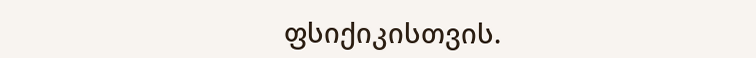ფსიქიკისთვის.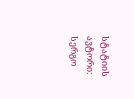სტატიის ავტორი: სერგო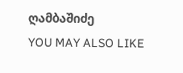ღამბაშიძე
YOU MAY ALSO LIKE